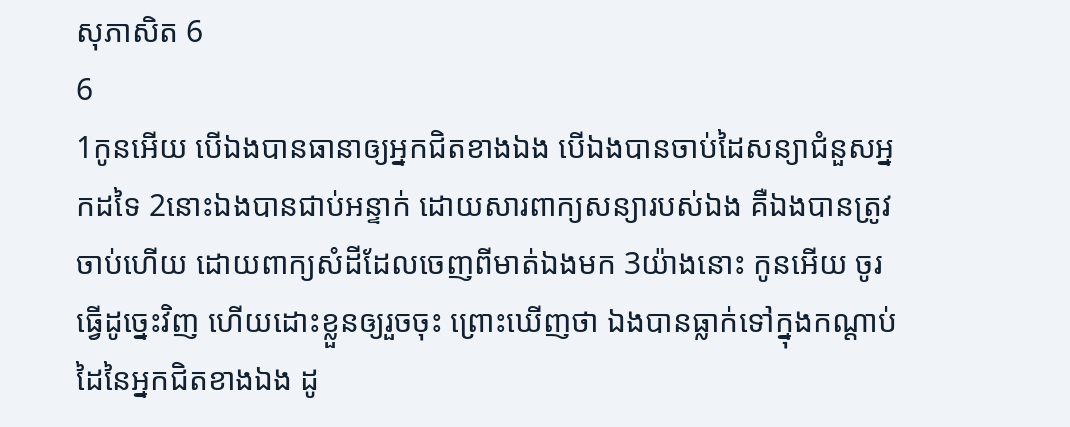សុភាសិត 6
6
1កូនអើយ បើឯងបានធានាឲ្យអ្នកជិតខាងឯង បើឯងបានចាប់ដៃសន្យាជំនួសអ្នកដទៃ 2នោះឯងបានជាប់អន្ទាក់ ដោយសារពាក្យសន្យារបស់ឯង គឺឯងបានត្រូវចាប់ហើយ ដោយពាក្យសំដីដែលចេញពីមាត់ឯងមក 3យ៉ាងនោះ កូនអើយ ចូរធ្វើដូច្នេះវិញ ហើយដោះខ្លួនឲ្យរួចចុះ ព្រោះឃើញថា ឯងបានធ្លាក់ទៅក្នុងកណ្តាប់ដៃនៃអ្នកជិតខាងឯង ដូ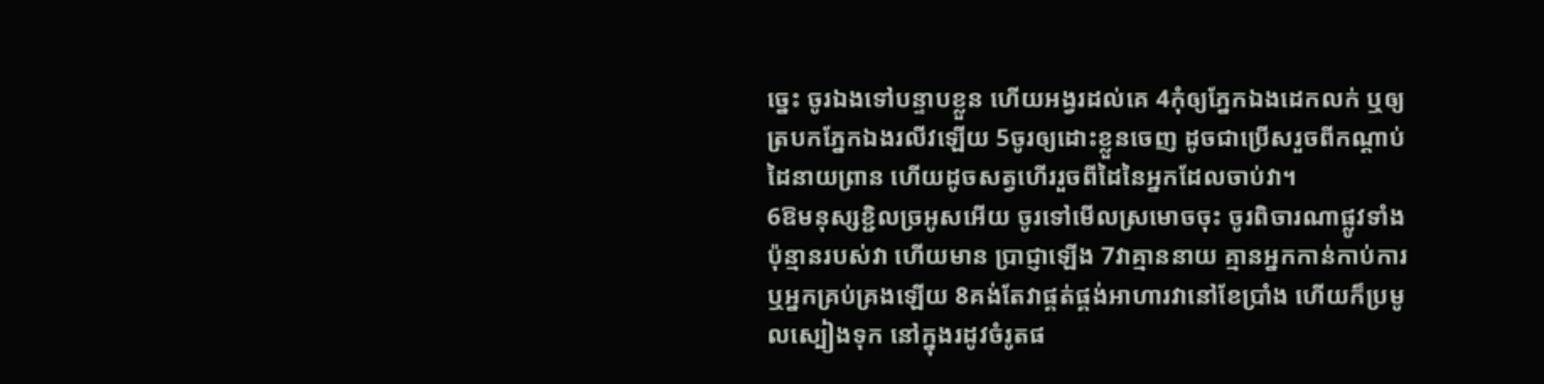ច្នេះ ចូរឯងទៅបន្ទាបខ្លួន ហើយអង្វរដល់គេ 4កុំឲ្យភ្នែកឯងដេកលក់ ឬឲ្យត្របកភ្នែកឯងរលីវឡើយ 5ចូរឲ្យដោះខ្លួនចេញ ដូចជាប្រើសរួចពីកណ្តាប់ដៃនាយព្រាន ហើយដូចសត្វហើររួចពីដៃនៃអ្នកដែលចាប់វា។
6ឱមនុស្សខ្ជិលច្រអូសអើយ ចូរទៅមើលស្រមោចចុះ ចូរពិចារណាផ្លូវទាំងប៉ុន្មានរបស់វា ហើយមាន ប្រាជ្ញាឡើង 7វាគ្មាននាយ គ្មានអ្នកកាន់កាប់ការ ឬអ្នកគ្រប់គ្រងឡើយ 8គង់តែវាផ្គត់ផ្គង់អាហារវានៅខែប្រាំង ហើយក៏ប្រមូលស្បៀងទុក នៅក្នុងរដូវចំរូតផ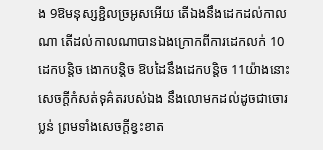ង 9ឱមនុស្សខ្ជិលច្រអូសអើយ តើឯងនឹងដេកដល់កាលណា តើដល់កាលណាបានឯងក្រោកពីការដេកលក់ 10ដេកបន្តិច ងោកបន្តិច ឱបដៃនឹងដេកបន្តិច 11យ៉ាងនោះ សេចក្ដីកំសត់ទុគ៌តរបស់ឯង នឹងលោមកដល់ដូចជាចោរប្លន់ ព្រមទាំងសេចក្ដីខ្វះខាត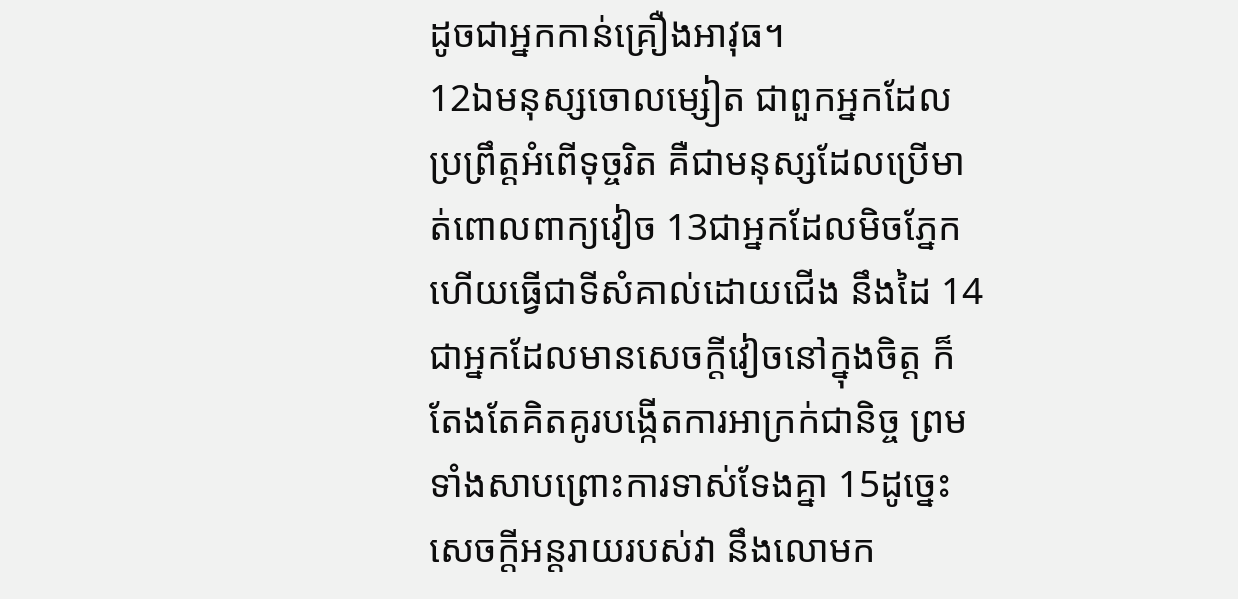ដូចជាអ្នកកាន់គ្រឿងអាវុធ។
12ឯមនុស្សចោលម្សៀត ជាពួកអ្នកដែលប្រព្រឹត្តអំពើទុច្ចរិត គឺជាមនុស្សដែលប្រើមាត់ពោលពាក្យវៀច 13ជាអ្នកដែលមិចភ្នែក ហើយធ្វើជាទីសំគាល់ដោយជើង នឹងដៃ 14ជាអ្នកដែលមានសេចក្ដីវៀចនៅក្នុងចិត្ត ក៏តែងតែគិតគូរបង្កើតការអាក្រក់ជានិច្ច ព្រមទាំងសាបព្រោះការទាស់ទែងគ្នា 15ដូច្នេះ សេចក្ដីអន្តរាយរបស់វា នឹងលោមក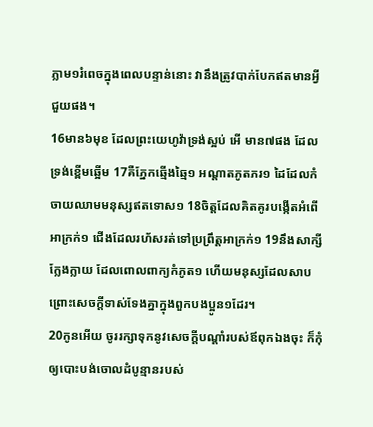ភ្លាម១រំពេចក្នុងពេលបន្ទាន់នោះ វានឹងត្រូវបាក់បែកឥតមានអ្វីជួយផង។
16មាន៦មុខ ដែលព្រះយេហូវ៉ាទ្រង់ស្អប់ អើ មាន៧ផង ដែលទ្រង់ខ្ពើមឆ្អើម 17គឺភ្នែកឆ្មើងឆ្មៃ១ អណ្តាតភូតភរ១ ដៃដែលកំចាយឈាមមនុស្សឥតទោស១ 18ចិត្តដែលគិតគូរបង្កើតអំពើអាក្រក់១ ជើងដែលរហ័សរត់ទៅប្រព្រឹត្តអាក្រក់១ 19នឹងសាក្សីក្លែងក្លាយ ដែលពោលពាក្យកំភូត១ ហើយមនុស្សដែលសាបព្រោះសេចក្ដីទាស់ទែងគ្នាក្នុងពួកបងប្អូន១ដែរ។
20កូនអើយ ចូររក្សាទុកនូវសេចក្ដីបណ្តាំរបស់ឪពុកឯងចុះ ក៏កុំឲ្យបោះបង់ចោលដំបូន្មានរបស់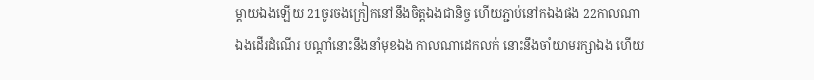ម្តាយឯងឡើយ 21ចូរចងក្រៀកនៅនឹងចិត្តឯងជានិច្ច ហើយភ្ជាប់នៅកឯងផង 22កាលណាឯងដើរដំណើរ បណ្តាំនោះនឹងនាំមុខឯង កាលណាដេកលក់ នោះនឹងចាំយាមរក្សាឯង ហើយ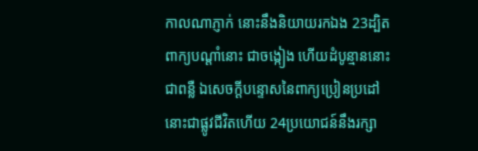កាលណាភ្ញាក់ នោះនឹងនិយាយរកឯង 23ដ្បិតពាក្យបណ្តាំនោះ ជាចង្កៀង ហើយដំបូន្មាននោះ ជាពន្លឺ ឯសេចក្ដីបន្ទោសនៃពាក្យប្រៀនប្រដៅ នោះជាផ្លូវជីវិតហើយ 24ប្រយោជន៍នឹងរក្សា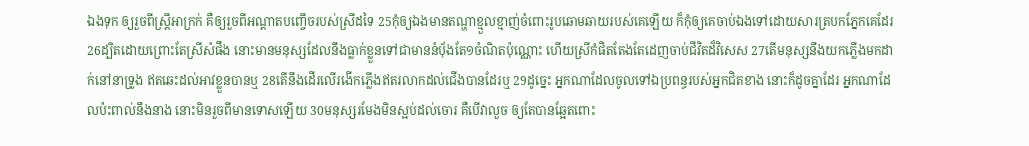ឯងទុក ឲ្យរួចពីស្ត្រីអាក្រក់ គឺឲ្យរួចពីអណ្តាតបញ្ចើចរបស់ស្រីដទៃ 25កុំឲ្យឯងមានតណ្ហាខ្មួលខ្មាញ់ចំពោះរូបឆោមឆាយរបស់គេឡើយ ក៏កុំឲ្យគេចាប់ឯងទៅដោយសារត្របកភ្នែកគេដែរ 26ដ្បិតដោយព្រោះតែស្រីសំផឹង នោះមានមនុស្សដែលនឹងធ្លាក់ខ្លួនទៅជាមាននំបុ័ងតែ១ចំណិតប៉ុណ្ណោះ ហើយស្រីកំផិតតែងតែដេញចាប់ជីវិតដ៏វិសេស 27តើមនុស្សនឹងយកភ្លើងមកដាក់នៅនាទ្រូង ឥតឆេះដល់អាវខ្លួនបានឬ 28តើនឹងដើរលើរងើកភ្លើងឥតរលាកដល់ជើងបានដែរឬ 29ដូច្នេះ អ្នកណាដែលចូលទៅឯប្រពន្ធរបស់អ្នកជិតខាង នោះក៏ដូចគ្នាដែរ អ្នកណាដែលប៉ះពាល់នឹងនាង នោះមិនរួចពីមានទោសឡើយ 30មនុស្សរមែងមិនស្អប់ដល់ចោរ គឺបើវាលួច ឲ្យតែបានឆ្អែតពោះ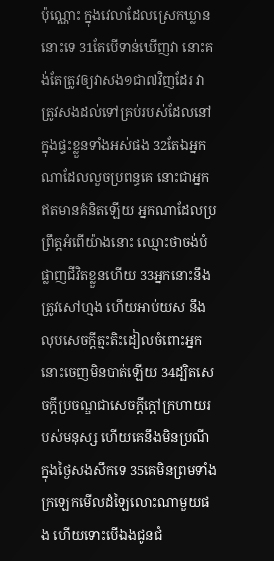ប៉ុណ្ណោះ ក្នុងវេលាដែលស្រេកឃ្លាននោះទេ 31តែបើទាន់ឃើញវា នោះគង់តែត្រូវឲ្យវាសង១ជា៧វិញដែរ វាត្រូវសងដល់ទៅគ្រប់របស់ដែលនៅក្នុងផ្ទះខ្លួនទាំងអស់ផង 32តែឯអ្នកណាដែលលួចប្រពន្ធគេ នោះជាអ្នកឥតមានគំនិតឡើយ អ្នកណាដែលប្រព្រឹត្តអំពើយ៉ាងនោះ ឈ្មោះថាចង់បំផ្លាញជីវិតខ្លួនហើយ 33អ្នកនោះនឹងត្រូវសៅហ្មង ហើយអាប់យស នឹងលុបសេចក្ដីត្មះតិះដៀលចំពោះអ្នកនោះចេញមិនបាត់ឡើយ 34ដ្បិតសេចក្ដីប្រចណ្ឌជាសេចក្ដីក្តៅក្រហាយរបស់មនុស្ស ហើយគេនឹងមិនប្រណីក្នុងថ្ងៃសងសឹកទេ 35គេមិនព្រមទាំងក្រឡេកមើលដំឡៃលោះណាមួយផង ហើយទោះបើឯងជូនជំ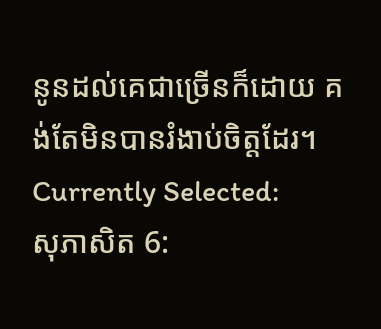នូនដល់គេជាច្រើនក៏ដោយ គង់តែមិនបានរំងាប់ចិត្តដែរ។
Currently Selected:
សុភាសិត 6: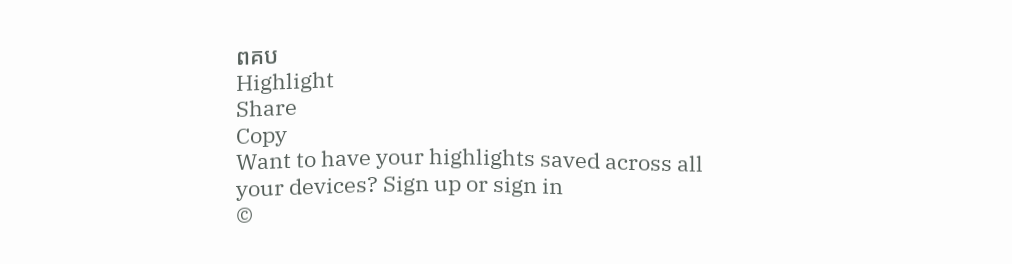ពគប
Highlight
Share
Copy
Want to have your highlights saved across all your devices? Sign up or sign in
©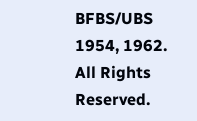BFBS/UBS 1954, 1962. All Rights Reserved.